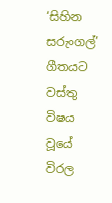‘සිහින සරුංගල්’ ගීතයට වස්තු විෂය වූයේ විරල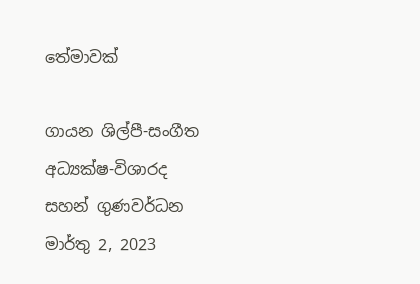තේමාවක්

ගායන ශිල්පී-සංගීත අධ්‍යක්ෂ-විශාරද සහන් ගුණවර්ධන
මාර්තු 2, 2023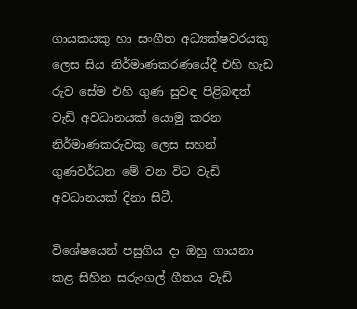ගායකයකු හා සංගීත අධ්‍යක්ෂවරයකු ලෙස සිය නිර්මාණකරණයේදී එහි හැඩ රුව සේම එහි ගුණ සුවඳ පිළිබඳත් වැඩි අවධානයක් යොමු කරන නිර්මාණකරුවකු ලෙස සහන් ගුණවර්ධන මේ වන විට වැඩි අවධානයක් දිනා සිටී.

විශේෂයෙන් පසුගිය දා ඔහු ගායනා කළ සිහින සරුංගල් ගීතය වැඩි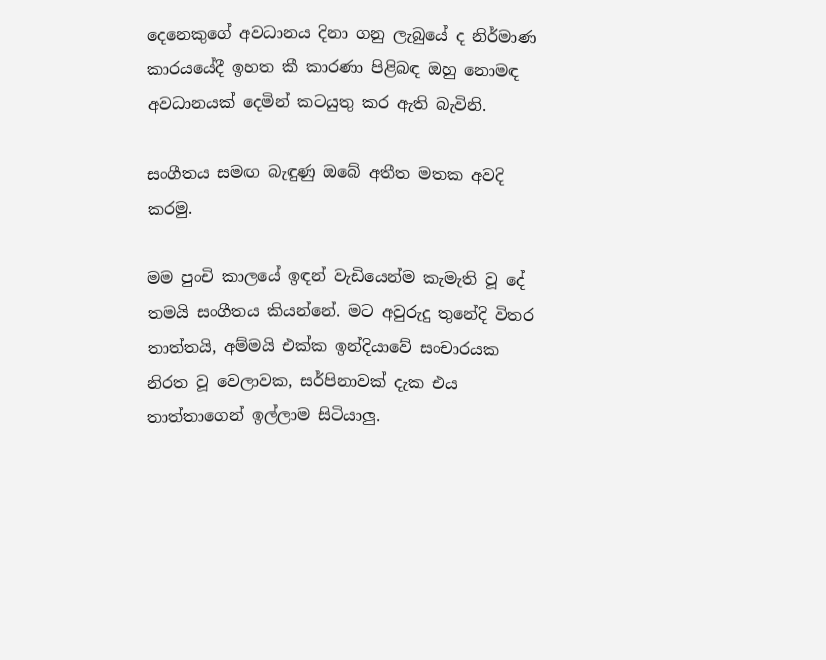දෙනෙකුගේ අවධානය දිනා ගනු ලැබුයේ ද නිර්මාණ කාරයයේදී ඉහත කී කාරණා පිළිබඳ ඔහු නොමඳ අවධානයක් දෙමින් කටයුතු කර ඇති බැවිනි.

සංගීතය සමඟ බැඳුණු ඔබේ අතීත මතක අවදි කරමු.

මම පුංචි කාලයේ ඉඳන් වැඩියෙන්ම කැමැති වූ දේ තමයි සංගීතය කියන්නේ. මට අවුරුදු තුනේදි විතර තාත්තයි, අම්මයි එක්ක ඉන්දියාවේ සංචාරයක නිරත වූ වෙලාවක, සර්පිනාවක් දැක එය තාත්තාගෙන් ඉල්ලාම සිටියාලු.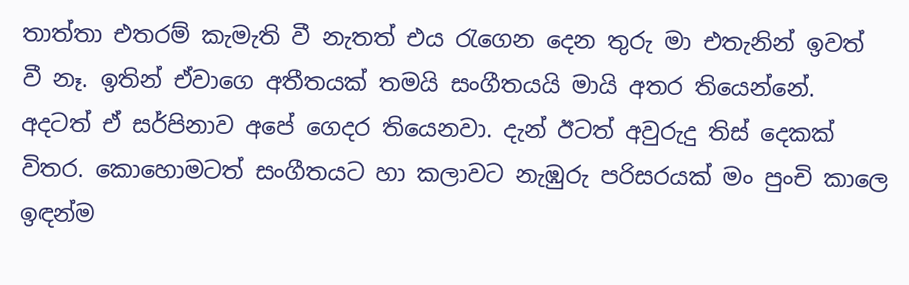තාත්තා එතරම් කැමැති වී නැතත් එය රැගෙන දෙන තුරු මා එතැනින් ඉවත් වී නෑ. ඉතින් ඒවාගෙ අතීතයක් තමයි සංගීතයයි මායි අතර තියෙන්නේ. අදටත් ඒ සර්පිනාව අපේ ගෙදර තියෙනවා. දැන් ඊටත් අවුරුදු තිස් දෙකක් විතර. කොහොමටත් සංගීතයට හා කලාවට නැඹුරු පරිසරයක් මං පුංචි කාලෙ ඉඳන්ම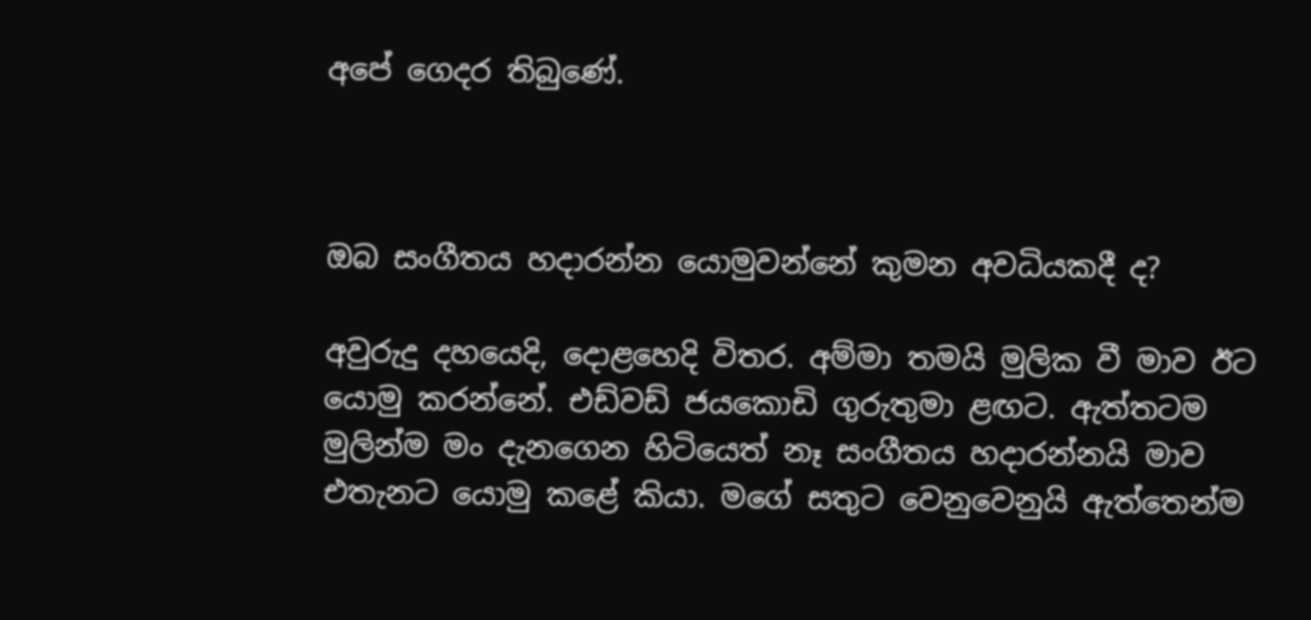අපේ ගෙදර තිබුණේ.



ඔබ සංගීතය හදාරන්න යොමුවන්නේ කුමන අවධියකදී ද?

අවුරුදු දහයෙදි, දොළහෙදි විතර. අම්මා තමයි මුලික වී මාව ඊට යොමු කරන්නේ. එඩ්වඩ් ජයකොඩි ගුරුතුමා ළඟට. ඇත්තටම මුලින්ම මං දැනගෙන හිටියෙත් නෑ සංගීතය හදාරන්නයි මාව එතැනට යොමු කළේ කියා. මගේ සතුට වෙනුවෙනුයි ඇත්තෙන්ම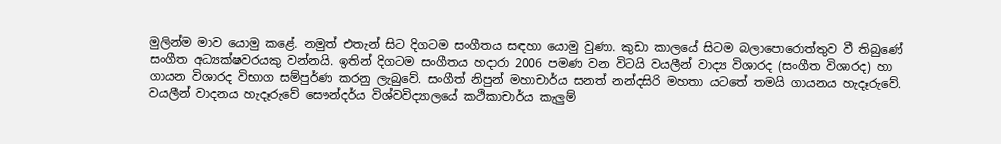මුලින්ම මාව යොමු කළේ. නමුත් එතැන් සිට දිගටම සංගීතය සඳහා යොමු වුණා. කුඩා කාලයේ සිටම බලාපොරොත්තුව වී තිබුණේ සංගීත අධ්‍යක්ෂවරයකු වන්නයි. ඉතින් දිගටම සංගීතය හදාරා 2006 පමණ වන විටයි වයලීන් වාද්‍ය විශාරද (සංගීත විශාරද) හා ගායන විශාරද විභාග සම්පුර්ණ කරනු ලැබුවේ. සංගීත් නිපුන් මහාචාර්ය සනත් නන්දසිරි මහතා යටතේ තමයි ගායනය හැදෑරුවේ. වයලීන් වාදනය හැදෑරුවේ සෞන්දර්ය විශ්වවිද්‍යාලයේ කථිකාචාර්ය කැලුම්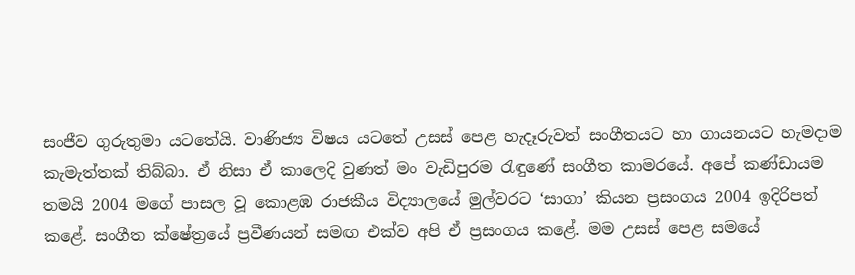සංජීව ගුරුතුමා යටතේයි. වාණිජ්‍ය විෂය යටතේ උසස් පෙළ හැදෑරුවත් සංගීතයට හා ගායනයට හැමදාම කැමැත්තක් තිබ්බා. ඒ නිසා ඒ කාලෙදි වුණත් මං වැඩිපුරම රැඳුණේ සංගීත කාමරයේ. අපේ කණ්ඩායම තමයි 2004 මගේ පාසල වූ කොළඹ රාජකීය විද්‍යාලයේ මුල්වරට ‘සාගා’ කියන ප්‍රසංගය 2004 ඉදිරිපත් කළේ. සංගීත ක්ෂේත්‍රයේ ප්‍රවීණයන් සමඟ එක්ව අපි ඒ ප්‍රසංගය කළේ. මම උසස් පෙළ සමයේ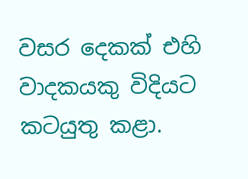වසර දෙකක් එහි වාදකයකු විදියට කටයුතු කළා.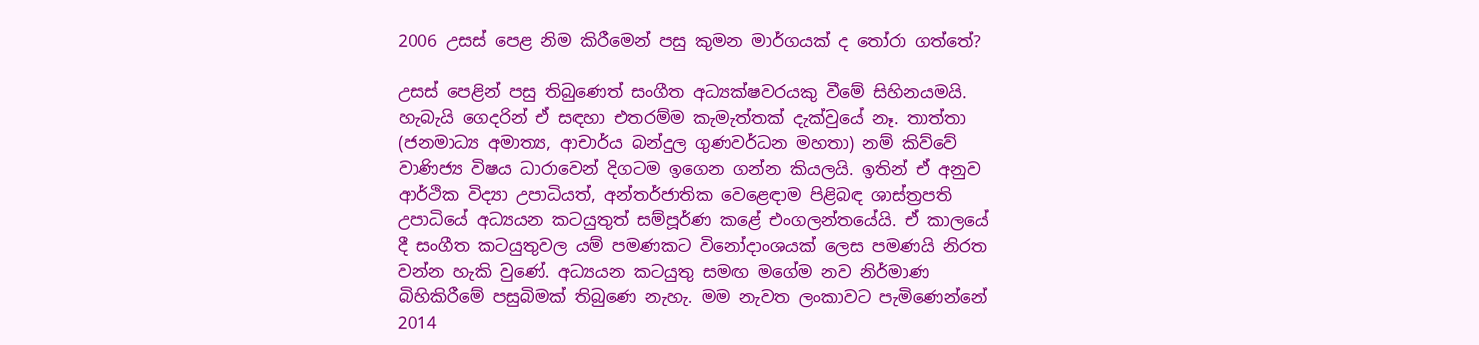2006 උසස් පෙළ නිම කිරීමෙන් පසු කුමන මාර්ගයක් ද තෝරා ගත්තේ?

උසස් පෙළින් පසු තිබුණෙත් සංගීත අධ්‍යක්ෂවරයකු වීමේ සිහිනයමයි. හැබැයි ගෙදරින් ඒ සඳහා එතරම්ම කැමැත්තක් දැක්වුයේ නෑ. තාත්තා (ජනමාධ්‍ය අමාත්‍ය, ආචාර්ය බන්දුල ගුණවර්ධන මහතා) නම් කිව්වේ වාණිජ්‍ය විෂය ධාරාවෙන් දිගටම ඉගෙන ගන්න කියලයි. ඉතින් ඒ අනුව ආර්ථික විද්‍යා උපාධියත්, අන්තර්ජාතික වෙළෙඳාම පිළිබඳ ශාස්ත්‍රපති උපාධියේ අධ්‍යයන කටයුතුත් සම්පූර්ණ කළේ එංගලන්තයේයි. ඒ කාලයේ දී සංගීත කටයුතුවල යම් පමණකට විනෝදාංශයක් ලෙස පමණයි නිරත වන්න හැකි වුණේ. අධ්‍යයන කටයුතු සමඟ මගේම නව නිර්මාණ බිහිකිරීමේ පසුබිමක් තිබුණෙ නැහැ. මම නැවත ලංකාවට පැමිණෙන්නේ 2014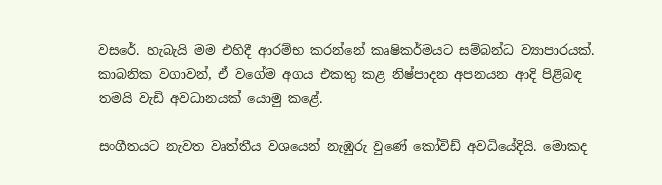වසරේ. හැබැයි මම එහිදී ආරම්භ කරන්නේ කෘෂිකර්මයට සම්බන්ධ ව්‍යාපාරයක්. කාබනික වගාවන්, ඒ වගේම අගය එකතු කළ නිෂ්පාදන අපනයන ආදි පිළිබඳ තමයි වැඩි අවධානයක් යොමු කළේ.

සංගීතයට නැවත වෘත්තීය වශයෙන් නැඹුරු වුණේ කෝවිඩ් අවධියේදියි. මොකද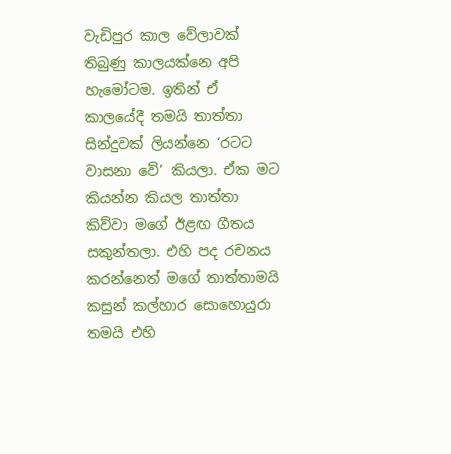වැඩිපුර කාල වේලාවක් තිබුණු කාලයක්නෙ අපි හැමෝටම. ඉතින් ඒ කාලයේදී තමයි තාත්තා සින්දුවක් ලියන්නෙ ‘රටට වාසනා වේ’ කියලා. ඒක මට කියන්න කියල තාත්තා කිව්වා මගේ ඊළඟ ගීතය සකුන්තලා. එහි පද රචනය කරන්නෙත් මගේ තාත්තාමයි කසුන් කල්හාර සොහොයුරා තමයි එහි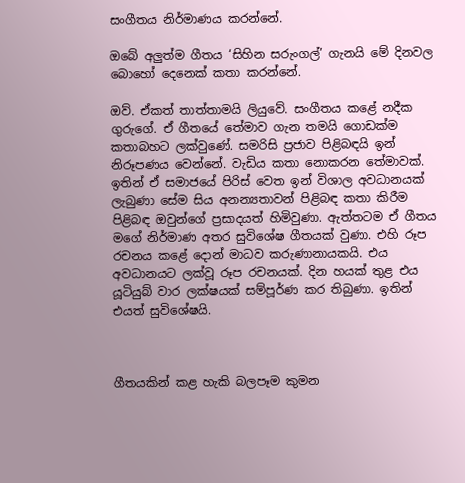සංගීතය නිර්මාණය කරන්නේ.

ඔබේ අලුත්ම ගීතය ‘සිහින සරුංගල්’ ගැනයි මේ දිනවල බොහෝ දෙනෙක් කතා කරන්නේ.

ඔව්. ඒකත් තාත්තාමයි ලියුවේ. සංගීතය කළේ නදීක ගුරුගේ. ඒ ගීතයේ තේමාව ගැන තමයි ගොඩක්ම කතාබහට ලක්වුණේ. සමරිසි ප්‍රජාව පිළිබඳයි ඉන් නිරූපණය වෙන්නේ. වැඩිය කතා නොකරන තේමාවක්. ඉතින් ඒ සමාජයේ පිරිස් වෙත ඉන් විශාල අවධානයක් ලැබුණා සේම සිය අනන්‍යතාවන් පිළිබඳ කතා කිරීම පිළිබඳ ඔවුන්ගේ ප්‍රසාදයත් හිමිවුණා. ඇත්තටම ඒ ගීතය මගේ නිර්මාණ අතර සුවිශේෂ ගීතයක් වුණා. එහි රූප රචනය කළේ දොන් මාධව කරුණානායකයි. එය අවධානයට ලක්වූ රූප රචනයක්. දින හයක් තුළ එය යූටියුබ් වාර ලක්ෂයක් සම්පූර්ණ කර තිබුණා. ඉතින් එයත් සුවිශේෂයි.



ගීතයකින් කළ හැකි බලපෑම කුමන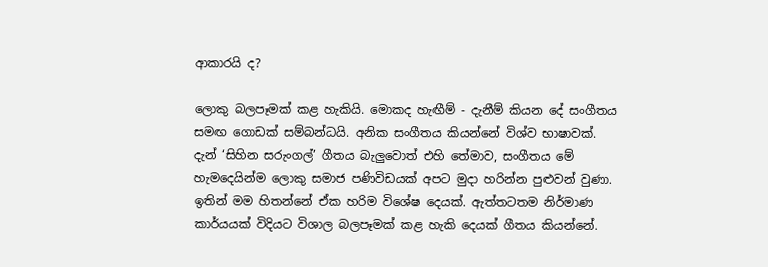ආකාරයි ද?

ලොකු බලපෑමක් කළ හැකියි. මොකද හැඟීම් - දැනීම් කියන දේ සංගීතය සමඟ ගොඩක් සම්බන්ධයි. අනික සංගීතය කියන්නේ විශ්ව භාෂාවක්. දැන් ‘සිහින සරුංගල්’ ගීතය බැලුවොත් එහි තේමාව, සංගීතය මේ හැමදෙයින්ම ලොකු සමාජ පණිවිඩයක් අපට මුදා හරින්න පුළුවන් වුණා. ඉතින් මම හිතන්නේ ඒක හරිම විශේෂ දෙයක්. ඇත්තටතම නිර්මාණ කාර්යයක් විදියට විශාල බලපෑමක් කළ හැකි දෙයක් ගීතය කියන්නේ.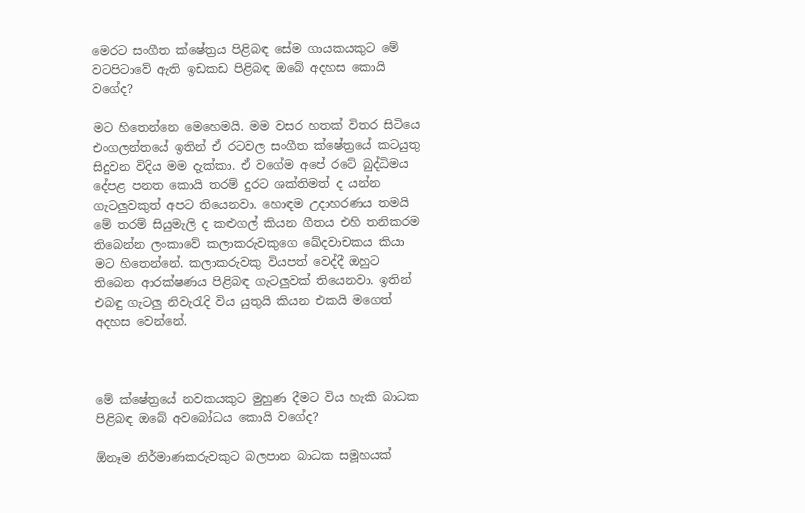මෙරට සංගීත ක්ෂේත්‍රය පිළිබඳ සේම ගායකයකුට මේ වටපිටාවේ ඇති ඉඩකඩ පිළිබඳ ඔබේ අදහස කොයි වගේද?

මට හිතෙන්නෙ මෙහෙමයි. මම වසර හතක් විතර සිටියෙ එංගලන්තයේ ඉතින් ඒ රටවල සංගීත ක්ෂේත්‍රයේ කටයුතු සිදුවන විදිය මම දැක්කා. ඒ වගේම අපේ රටේ බුද්ධිමය දේපළ පනත කොයි තරම් දුරට ශක්තිමත් ද යන්න ගැටලුවකුත් අපට තියෙනවා. හොඳම උදාහරණය තමයි මේ තරම් සියුමැලි ද කළුගල් කියන ගීතය එහි තනිකරම තිබෙන්න ලංකාවේ කලාකරුවකුගෙ ඛේදවාචකය කියා මට හිතෙන්නේ. කලාකරුවකු වියපත් වෙද්දී ඔහුට තිබෙන ආරක්ෂණය පිළිබඳ ගැටලුවක් තියෙනවා. ඉතින් එබඳු ගැටලු නිවැරැදි විය යුතුයි කියන එකයි මගෙත් අදහස වෙන්නේ.



මේ ක්ෂේත්‍රයේ නවකයකුට මුහුණ දීමට විය හැකි බාධක පිළිබඳ ඔබේ අවබෝධය කොයි වගේද?

ඕනෑම නිර්මාණකරුවකුට බලපාන බාධක සමූහයක්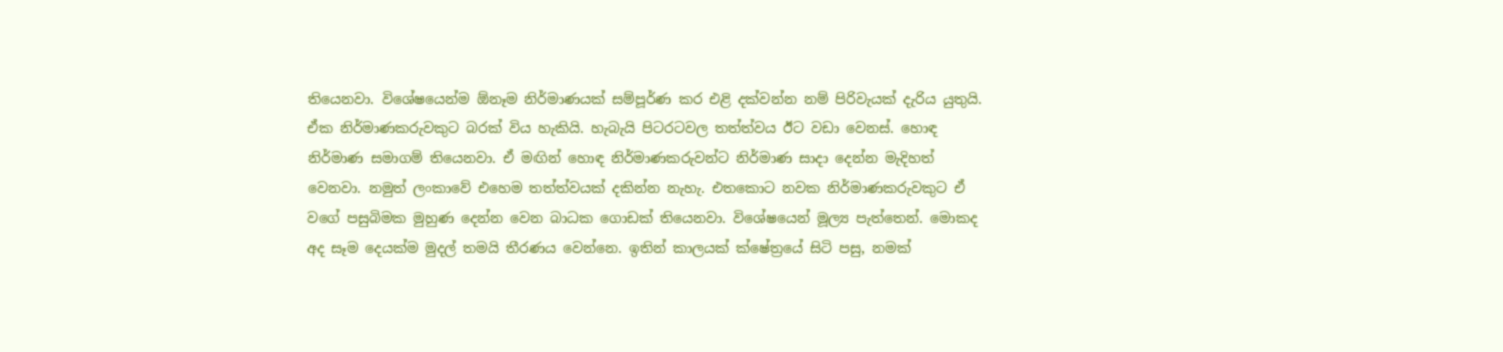තියෙනවා. විශේෂයෙන්ම ඕනෑම නිර්මාණයක් සම්පූර්ණ කර එළි දක්වන්න නම් පිරිවැයක් දැරිය යුතුයි. ඒක නිර්මාණකරුවකුට බරක් විය හැකියි. හැබැයි පිටරටවල තත්ත්වය ඊට වඩා වෙනස්. හොඳ නිර්මාණ සමාගම් තියෙනවා. ඒ මඟින් හොඳ නිර්මාණකරුවන්ට නිර්මාණ සාදා දෙන්න මැදිහත් වෙනවා. නමුත් ලංකාවේ එහෙම තත්ත්වයක් දකින්න නැහැ. එතකොට නවක නිර්මාණකරුවකුට ඒ වගේ පසුබිමක මුහුණ දෙන්න වෙන බාධක ගොඩක් තියෙනවා. විශේෂයෙන් මූල්‍ය පැත්තෙන්. මොකද අද සෑම දෙයක්ම මුදල් තමයි තීරණය වෙන්නෙ. ඉතින් කාලයක් ක්ෂේත්‍රයේ සිටි පසු, නමක්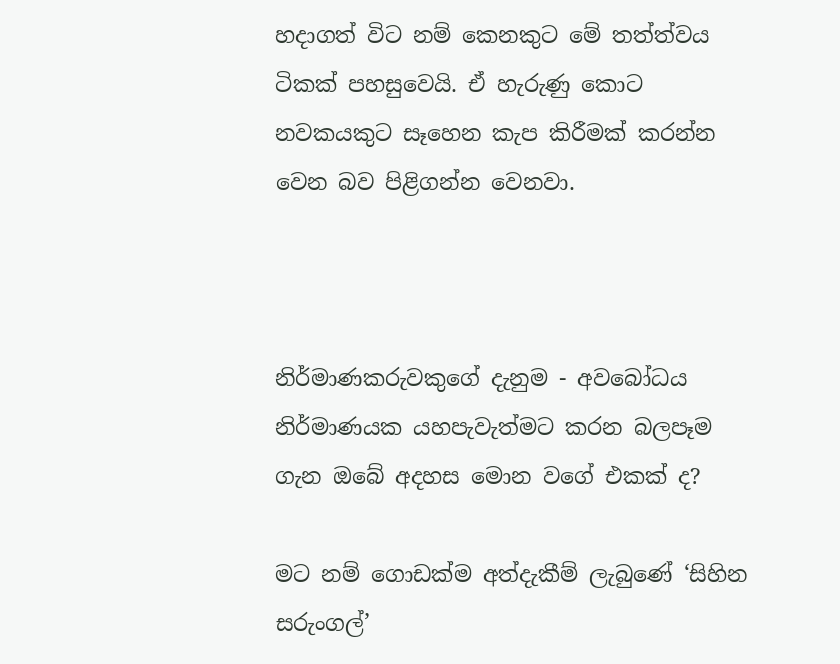හදාගත් විට නම් කෙනකුට මේ තත්ත්වය ටිකක් පහසුවෙයි. ඒ හැරුණු කොට නවකයකුට සෑහෙන කැප කිරීමක් කරන්න වෙන බව පිළිගන්න වෙනවා.



නිර්මාණකරුවකුගේ දැනුම - අවබෝධය නිර්මාණයක යහපැවැත්මට කරන බලපෑම ගැන ඔබේ අදහස මොන වගේ එකක් ද?

මට නම් ගොඩක්ම අත්දැකීම් ලැබුණේ ‘සිහින සරුංගල්’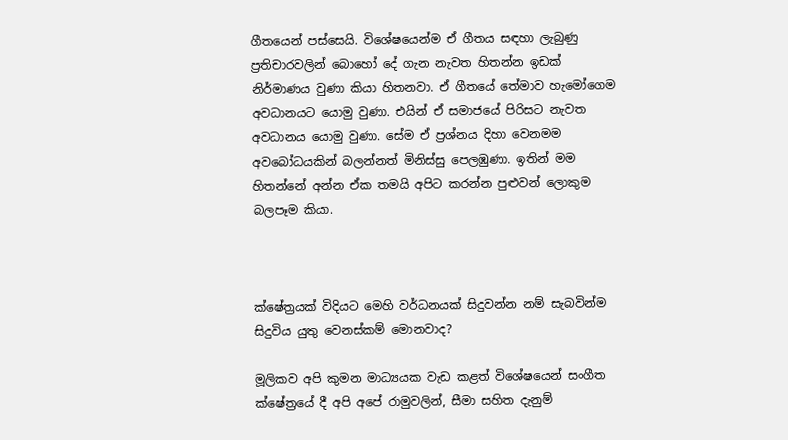ගීතයෙන් පස්සෙයි. විශේෂයෙන්ම ඒ ගීතය සඳහා ලැබුණු ප්‍රතිචාරවලින් බොහෝ දේ ගැන නැවත හිතන්න ඉඩක් නිර්මාණය වුණා කියා හිතනවා. ඒ ගීතයේ තේමාව හැමෝගෙම අවධානයට යොමු වුණා. එයින් ඒ සමාජයේ පිරිසට නැවත අවධානය යොමු වුණා. සේම ඒ ප්‍රශ්නය දිහා වෙනමම අවබෝධයකින් බලන්නත් මිනිස්සු පෙලඹුණා. ඉතින් මම හිතන්නේ අන්න ඒක තමයි අපිට කරන්න පුළුවන් ලොකුම බලපෑම කියා.



ක්ෂේත්‍රයක් විදියට මෙහි වර්ධනයක් සිදුවන්න නම් සැබවින්ම සිදුවිය යුතු වෙනස්කම් මොනවාද?

මූලිකව අපි කුමන මාධ්‍යයක වැඩ කළත් විශේෂයෙන් සංගීත ක්ෂේත්‍රයේ දී අපි අපේ රාමුවලින්, සීමා සහිත දැනුම්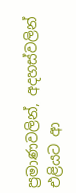ප්‍රමාණවලින්, අදහස්වලින් එළියට ආ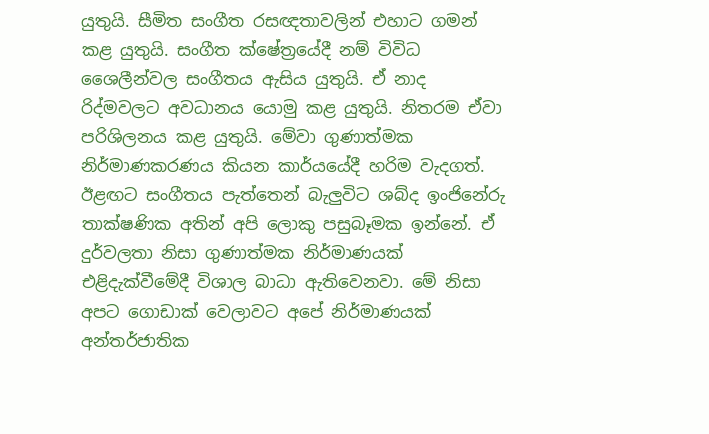යුතුයි. සීමිත සංගීත රසඥතාවලින් එහාට ගමන් කළ යුතුයි. සංගීත ක්ෂේත්‍රයේදී නම් විවිධ ශෛලීන්වල සංගීතය ඇසිය යුතුයි. ඒ නාද රිද්මවලට අවධානය යොමු කළ යුතුයි. නිතරම ඒවා පරිශිලනය කළ යුතුයි. මේවා ගුණාත්මක නිර්මාණකරණය කියන කාර්යයේදී හරිම වැදගත්. ඊළඟට සංගීතය පැත්තෙන් බැලුවිට ශබ්ද ඉංජිනේරු තාක්ෂණික අතින් අපි ලොකු පසුබෑමක ඉන්නේ. ඒ දුර්වලතා නිසා ගුණාත්මක නිර්මාණයක් එළිදැක්වීමේදී විශාල බාධා ඇතිවෙනවා. මේ නිසා අපට ගොඩාක් වෙලාවට අපේ නිර්මාණයක් අන්තර්ජාතික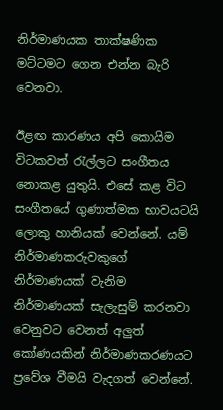නිර්මාණයක තාක්ෂණික මට්ටමට ගෙන එන්න බැරි වෙනවා.

ඊළඟ කාරණය අපි කොයිම විටකවත් රැල්ලට සංගීතය නොකළ යුතුයි. එසේ කළ විට සංගීතයේ ගුණාත්මක භාවයටයි ලොකු හානියක් වෙන්නේ. යම් නිර්මාණකරුවකුගේ නිර්මාණයක් වැනිම නිර්මාණයක් සැලැසුම් කරනවා වෙනුවට වෙනත් අලුත් කෝණයකින් නිර්මාණකරණයට ප්‍රවේශ වීමයි වැදගත් වෙන්නේ.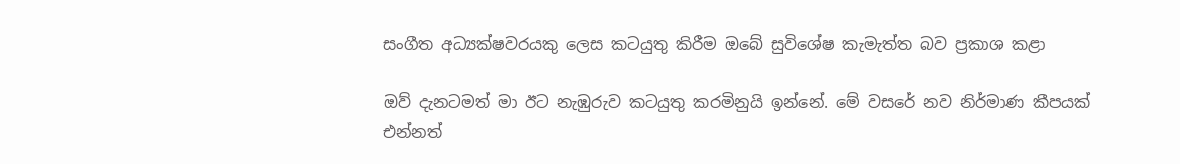සංගීත අධ්‍යක්ෂවරයකු ලෙස කටයුතු කිරීම ඔබේ සුවිශේෂ කැමැත්ත බව ප්‍රකාශ කළා

ඔව් දැනටමත් මා ඊට නැඹුරුව කටයුතු කරමිනුයි ඉන්නේ. මේ වසරේ නව නිර්මාණ කීපයක් එන්නත්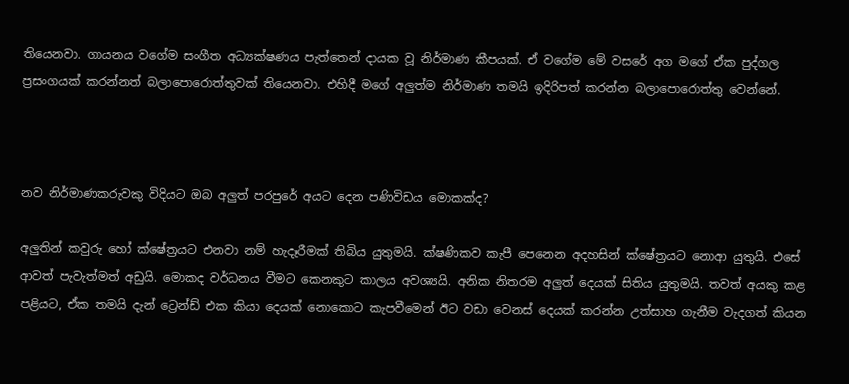තියෙනවා. ගායනය වගේම සංගීත අධ්‍යක්ෂණය පැත්තෙන් දායක වූ නිර්මාණ කීපයක්. ඒ වගේම මේ වසරේ අග මගේ ඒක පුද්ගල ප්‍රසංගයක් කරන්නත් බලාපොරොත්තුවක් තියෙනවා. එහිදී මගේ අලුත්ම නිර්මාණ තමයි ඉදිරිපත් කරන්න බලාපොරොත්තු වෙන්නේ.



නව නිර්මාණකරුවකු විදියට ඔබ අලුත් පරපුරේ අයට දෙන පණිවිඩය මොකක්ද?

අලුතින් කවුරු හෝ ක්ෂේත්‍රයට එනවා නම් හැදෑරීමක් තිබිය යුතුමයි. ක්ෂණිකව කැපී පෙනෙන අදහසින් ක්ෂේත්‍රයට නොආ යුතුයි. එසේ ආවත් පැවැත්මත් අඩුයි. මොකද වර්ධනය වීමට කෙනකුට කාලය අවශ්‍යයි. අනික නිතරම අලුත් දෙයක් සිතිය යුතුමයි. තවත් අයකු කළ පළියට, ඒක තමයි දැන් ට්‍රෙන්ඩ් එක කියා දෙයක් නොකොට කැපවීමෙන් ඊට වඩා වෙනස් දෙයක් කරන්න උත්සාහ ගැනීම වැදගත් කියන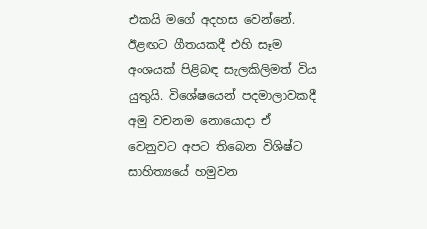එකයි මගේ අදහස වෙන්නේ. ඊළඟට ගීතයකදී එහි සෑම අංශයක් පිළිබඳ සැලකිලිමත් විය යුතුයි. විශේෂයෙන් පදමාලාවකදී අමු වචනම නොයොදා ඒ වෙනුවට අපට තිබෙන විශිෂ්ට සාහිත්‍යයේ හමුවන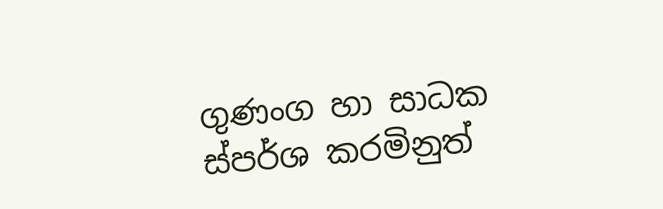ගුණංග හා සාධක ස්පර්ශ කරමිනුත්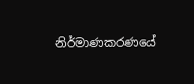නිර්මාණකරණයේ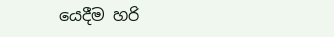යෙදීම හරි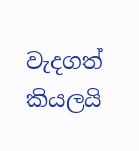වැදගත් කියලයි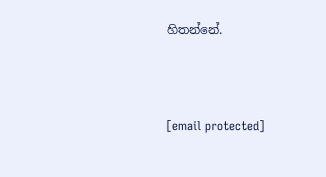හිතන්නේ.



[email protected]